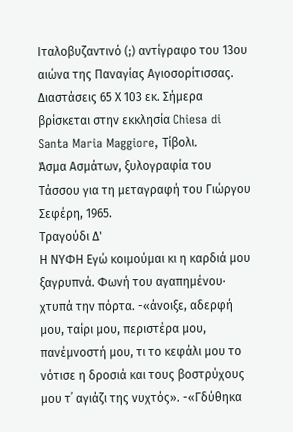Ιταλοβυζαντινό (;) αντίγραφο του 13ου αιώνα της Παναγίας Αγιοσορίτισσας. Διαστάσεις 65 Χ 103 εκ. Σήμερα βρίσκεται στην εκκλησία Chiesa di Santa Maria Maggiore, Τίβολι.
Άσμα Ασμάτων, ξυλογραφία του Τάσσου για τη μεταγραφή του Γιώργου Σεφέρη, 1965.
Τραγούδι Δ'
Η ΝΥΦΗ Εγώ κοιμούμαι κι η καρδιά μου ξαγρυπνά. Φωνή του αγαπημένου· χτυπά την πόρτα. -«άνοιξε, αδερφή μου, ταίρι μου, περιστέρα μου, πανέμνοστή μου, τι το κεφάλι μου το νότισε η δροσιά και τους βοστρύχους μου τ᾽ αγιάζι της νυχτός». -«Γδύθηκα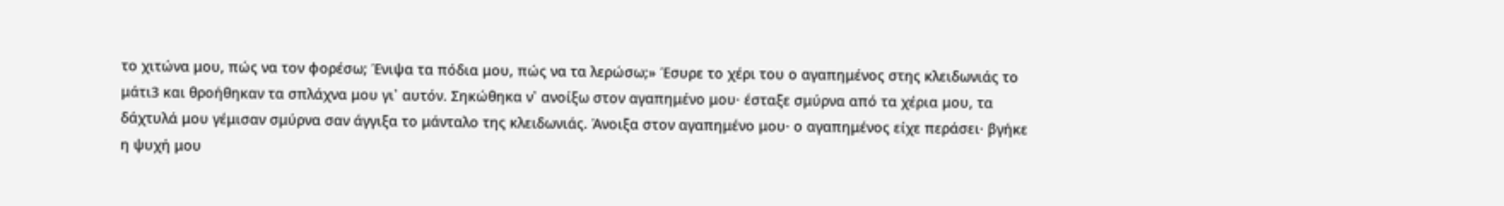το χιτώνα μου, πώς να τον φορέσω; Ένιψα τα πόδια μου, πώς να τα λερώσω;» Έσυρε το χέρι του ο αγαπημένος στης κλειδωνιάς το μάτι3 και θροήθηκαν τα σπλάχνα μου γι᾽ αυτόν. Σηκώθηκα ν᾽ ανοίξω στον αγαπημένο μου· έσταξε σμύρνα από τα χέρια μου, τα δάχτυλά μου γέμισαν σμύρνα σαν άγγιξα το μάνταλο της κλειδωνιάς. Άνοιξα στον αγαπημένο μου· ο αγαπημένος είχε περάσει· βγήκε η ψυχή μου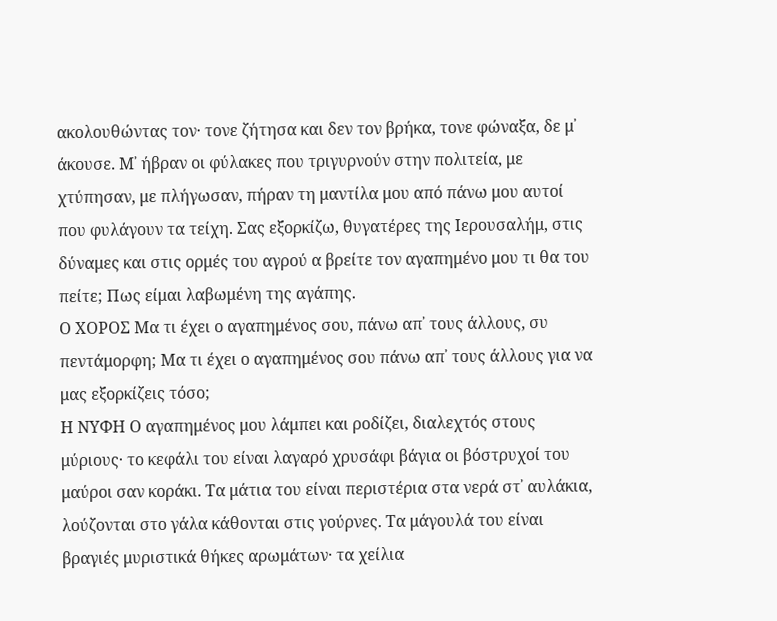ακολουθώντας τον· τονε ζήτησα και δεν τον βρήκα, τονε φώναξα, δε μ᾽ άκουσε. Μ᾽ ήβραν οι φύλακες που τριγυρνούν στην πολιτεία, με χτύπησαν, με πλήγωσαν, πήραν τη μαντίλα μου από πάνω μου αυτοί που φυλάγουν τα τείχη. Σας εξορκίζω, θυγατέρες της Ιερουσαλήμ, στις δύναμες και στις ορμές του αγρού α βρείτε τον αγαπημένο μου τι θα του πείτε; Πως είμαι λαβωμένη της αγάπης.
Ο ΧΟΡΟΣ Μα τι έχει ο αγαπημένος σου, πάνω απ᾽ τους άλλους, συ πεντάμορφη; Μα τι έχει ο αγαπημένος σου πάνω απ᾽ τους άλλους για να μας εξορκίζεις τόσο;
Η ΝΥΦΗ Ο αγαπημένος μου λάμπει και ροδίζει, διαλεχτός στους μύριους· το κεφάλι του είναι λαγαρό χρυσάφι βάγια οι βόστρυχοί του μαύροι σαν κοράκι. Τα μάτια του είναι περιστέρια στα νερά στ᾽ αυλάκια, λούζονται στο γάλα κάθονται στις γούρνες. Τα μάγουλά του είναι βραγιές μυριστικά θήκες αρωμάτων· τα χείλια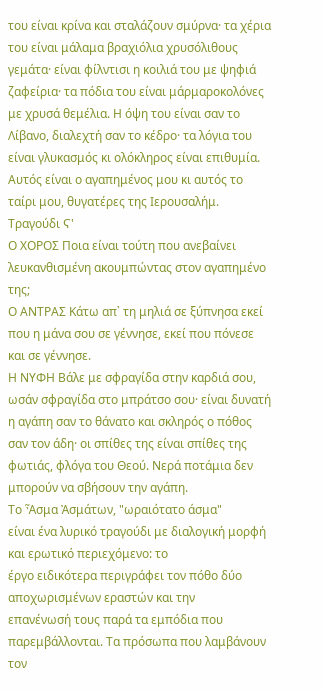του είναι κρίνα και σταλάζουν σμύρνα· τα χέρια του είναι μάλαμα βραχιόλια χρυσόλιθους γεμάτα· είναι φίλντισι η κοιλιά του με ψηφιά ζαφείρια· τα πόδια του είναι μάρμαροκολόνες με χρυσά θεμέλια. Η όψη του είναι σαν το Λίβανο, διαλεχτή σαν το κέδρο· τα λόγια του είναι γλυκασμός κι ολόκληρος είναι επιθυμία. Αυτός είναι ο αγαπημένος μου κι αυτός το ταίρι μου, θυγατέρες της Ιερουσαλήμ.
Τραγούδι Ϛ'
Ο ΧΟΡΟΣ Ποια είναι τούτη που ανεβαίνει λευκανθισμένη ακουμπώντας στον αγαπημένο της;
Ο ΑΝΤΡΑΣ Κάτω απ᾽ τη μηλιά σε ξύπνησα εκεί που η μάνα σου σε γέννησε, εκεί που πόνεσε και σε γέννησε.
Η ΝΥΦΗ Βάλε με σφραγίδα στην καρδιά σου, ωσάν σφραγίδα στο μπράτσο σου· είναι δυνατή η αγάπη σαν το θάνατο και σκληρός ο πόθος σαν τον άδη· οι σπίθες της είναι σπίθες της φωτιάς, φλόγα του Θεού. Νερά ποτάμια δεν μπορούν να σβήσουν την αγάπη.
Το Ἆσμα Ἀσμάτων, "ωραιότατο άσμα"
είναι ένα λυρικό τραγούδι με διαλογική μορφή και ερωτικό περιεχόμενο: το
έργο ειδικότερα περιγράφει τον πόθο δύο αποχωρισμένων εραστών και την
επανένωσή τους παρά τα εμπόδια που παρεμβάλλονται. Τα πρόσωπα που λαμβάνουν τον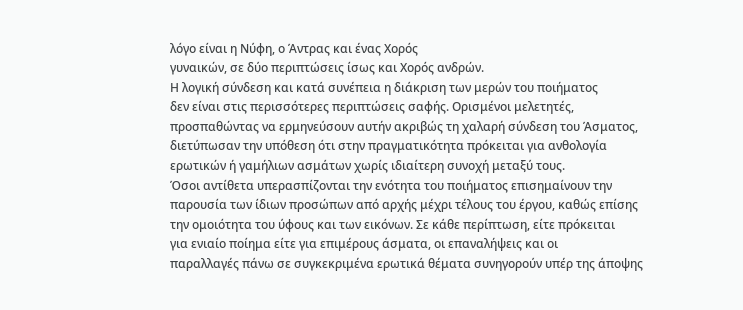λόγο είναι η Νύφη, ο Άντρας και ένας Χορός
γυναικών, σε δύο περιπτώσεις ίσως και Χορός ανδρών.
Η λογική σύνδεση και κατά συνέπεια η διάκριση των μερών του ποιήματος
δεν είναι στις περισσότερες περιπτώσεις σαφής. Ορισμένοι μελετητές,
προσπαθώντας να ερμηνεύσουν αυτήν ακριβώς τη χαλαρή σύνδεση του Άσματος,
διετύπωσαν την υπόθεση ότι στην πραγματικότητα πρόκειται για ανθολογία
ερωτικών ή γαμήλιων ασμάτων χωρίς ιδιαίτερη συνοχή μεταξύ τους.
Όσοι αντίθετα υπερασπίζονται την ενότητα του ποιήματος επισημαίνουν την
παρουσία των ίδιων προσώπων από αρχής μέχρι τέλους του έργου, καθώς επίσης
την ομοιότητα του ύφους και των εικόνων. Σε κάθε περίπτωση, είτε πρόκειται
για ενιαίο ποίημα είτε για επιμέρους άσματα, οι επαναλήψεις και οι
παραλλαγές πάνω σε συγκεκριμένα ερωτικά θέματα συνηγορούν υπέρ της άποψης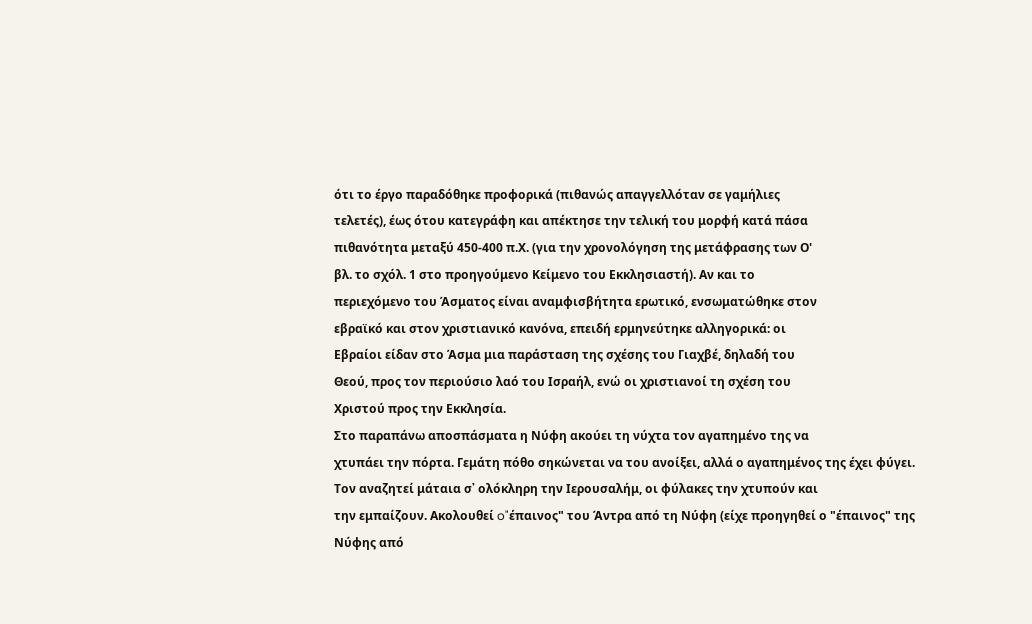ότι το έργο παραδόθηκε προφορικά (πιθανώς απαγγελλόταν σε γαμήλιες
τελετές), έως ότου κατεγράφη και απέκτησε την τελική του μορφή κατά πάσα
πιθανότητα μεταξύ 450-400 π.Χ. (για την χρονολόγηση της μετάφρασης των Ο'
βλ. το σχόλ. 1 στο προηγούμενο Κείμενο του Εκκλησιαστή). Αν και το
περιεχόμενο του Άσματος είναι αναμφισβήτητα ερωτικό, ενσωματώθηκε στον
εβραϊκό και στον χριστιανικό κανόνα, επειδή ερμηνεύτηκε αλληγορικά: οι
Εβραίοι είδαν στο Άσμα μια παράσταση της σχέσης του Γιαχβέ, δηλαδή του
Θεού, προς τον περιούσιο λαό του Ισραήλ, ενώ οι χριστιανοί τη σχέση του
Χριστού προς την Εκκλησία.
Στο παραπάνω αποσπάσματα η Νύφη ακούει τη νύχτα τον αγαπημένο της να
χτυπάει την πόρτα. Γεμάτη πόθο σηκώνεται να του ανοίξει, αλλά ο αγαπημένος της έχει φύγει.
Τον αναζητεί μάταια σ᾽ ολόκληρη την Ιερουσαλήμ, οι φύλακες την χτυπούν και
την εμπαίζουν. Ακολουθεί o"έπαινος" του Άντρα από τη Νύφη (είχε προηγηθεί ο "έπαινος" της
Νύφης από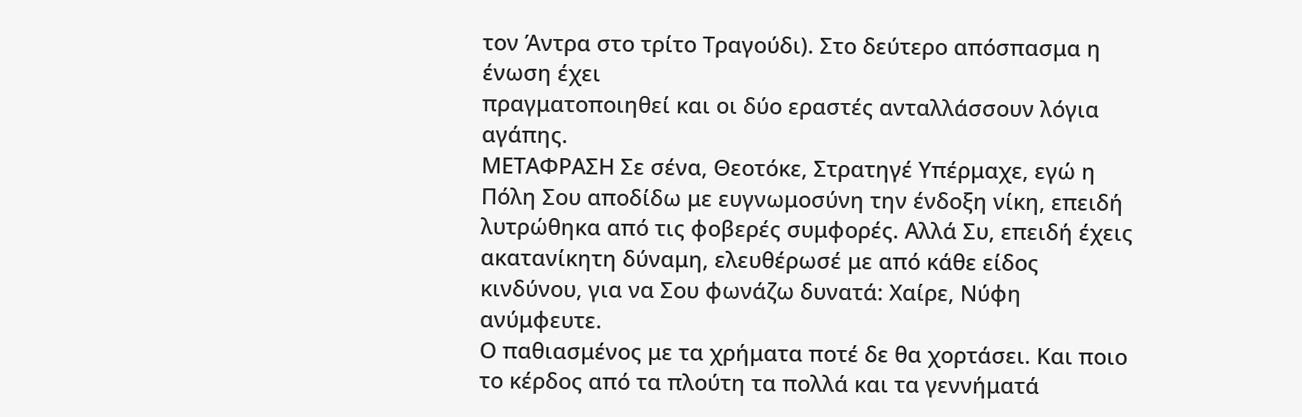τον Άντρα στο τρίτο Τραγούδι). Στο δεύτερο απόσπασμα η ένωση έχει
πραγματοποιηθεί και οι δύο εραστές ανταλλάσσουν λόγια αγάπης.
ΜΕΤΑΦΡΑΣΗ Σε σένα, Θεοτόκε, Στρατηγέ Υπέρμαχε, εγώ η Πόλη Σου αποδίδω με ευγνωμοσύνη την ένδοξη νίκη, επειδή λυτρώθηκα από τις φοβερές συμφορές. Αλλά Συ, επειδή έχεις ακατανίκητη δύναμη, ελευθέρωσέ με από κάθε είδος κινδύνου, για να Σου φωνάζω δυνατά: Χαίρε, Νύφη ανύμφευτε.
Ο παθιασμένος με τα χρήματα ποτέ δε θα χορτάσει. Και ποιο το κέρδος από τα πλούτη τα πολλά και τα γεννήματά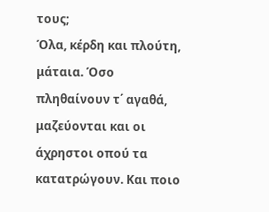τους;
Όλα, κέρδη και πλούτη, μάταια. Όσο πληθαίνουν τ΄ αγαθά, μαζεύονται και οι άχρηστοι οπού τα κατατρώγουν. Και ποιο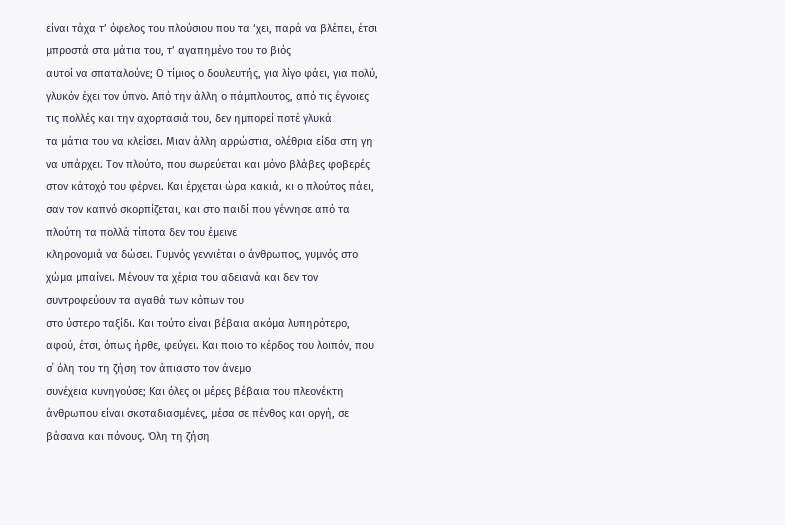είναι τάχα τ’ όφελος του πλούσιου που τα ‘χει, παρά να βλέπει, έτσι μπροστά στα μάτια του, τ’ αγαπημένο του το βιός
αυτοί να σπαταλούνε; Ο τίμιος ο δουλευτής, για λίγο φάει, για πολύ, γλυκόν έχει τον ύπνο. Από την άλλη ο πάμπλουτος, από τις έγνοιες τις πολλές και την αχορτασιά του, δεν ημπορεί ποτέ γλυκά
τα μάτια του να κλείσει. Μιαν άλλη αρρώστια, ολέθρια είδα στη γη να υπάρχει. Τον πλούτο, που σωρεύεται και μόνο βλάβες φοβερές
στον κάτοχό του φέρνει. Και έρχεται ώρα κακιά, κι ο πλούτος πάει, σαν τον καπνό σκορπίζεται, και στο παιδί που γέννησε από τα πλούτη τα πολλά τίποτα δεν του έμεινε
κληρονομιά να δώσει. Γυμνός γεννιέται ο άνθρωπος, γυμνός στο χώμα μπαίνει. Μένουν τα χέρια του αδειανά και δεν τον συντροφεύουν τα αγαθά των κόπων του
στο ύστερο ταξίδι. Και τούτο είναι βέβαια ακόμα λυπηρότερο, αφού, έτσι, όπως ήρθε, φεύγει. Και ποιο το κέρδος του λοιπόν, που σ΄ όλη του τη ζήση τον άπιαστο τον άνεμο
συνέχεια κυνηγούσε; Και όλες οι μέρες βέβαια του πλεονέκτη άνθρωπου είναι σκοταδιασμένες, μέσα σε πένθος και οργή, σε βάσανα και πόνους. Όλη τη ζήση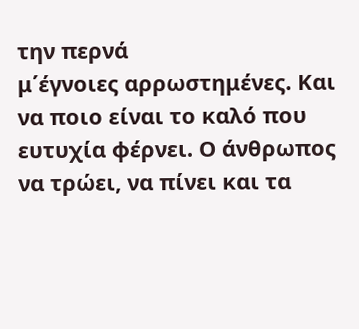την περνά
μ΄έγνοιες αρρωστημένες. Και να ποιο είναι το καλό που ευτυχία φέρνει. Ο άνθρωπος να τρώει, να πίνει και τα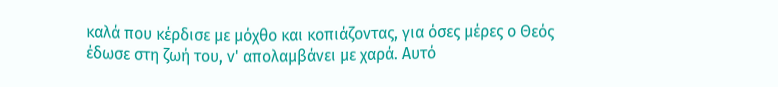καλά που κέρδισε με μόχθο και κοπιάζοντας, για όσες μέρες ο Θεός έδωσε στη ζωή του, ν' απολαμβάνει με χαρά. Αυτό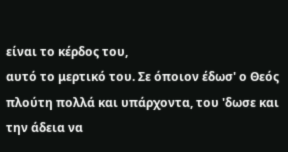είναι το κέρδος του,
αυτό το μερτικό του. Σε όποιον έδωσ' ο Θεός πλούτη πολλά και υπάρχοντα, του 'δωσε και την άδεια να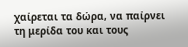χαίρεται τα δώρα, να παίρνει τη μερίδα του και τους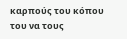καρπούς του κόπου του να τους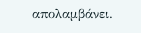απολαμβάνει.